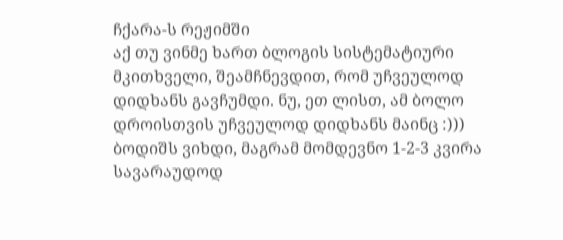ჩქარა-ს რეჟიმში
აქ თუ ვინმე ხართ ბლოგის სისტემატიური მკითხველი, შეამჩნევდით, რომ უჩვეულოდ დიდხანს გავჩუმდი. ნუ, ეთ ლისთ, ამ ბოლო დროისთვის უჩვეულოდ დიდხანს მაინც :))) ბოდიშს ვიხდი, მაგრამ მომდევნო 1-2-3 კვირა სავარაუდოდ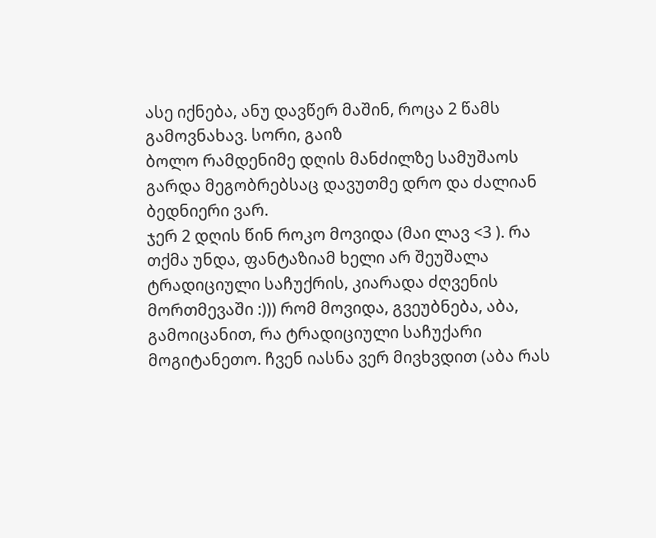ასე იქნება, ანუ დავწერ მაშინ, როცა 2 წამს გამოვნახავ. სორი, გაიზ
ბოლო რამდენიმე დღის მანძილზე სამუშაოს გარდა მეგობრებსაც დავუთმე დრო და ძალიან ბედნიერი ვარ.
ჯერ 2 დღის წინ როკო მოვიდა (მაი ლავ <3 ). რა თქმა უნდა, ფანტაზიამ ხელი არ შეუშალა ტრადიციული საჩუქრის, კიარადა ძღვენის მორთმევაში :))) რომ მოვიდა, გვეუბნება, აბა, გამოიცანით, რა ტრადიციული საჩუქარი მოგიტანეთო. ჩვენ იასნა ვერ მივხვდით (აბა რას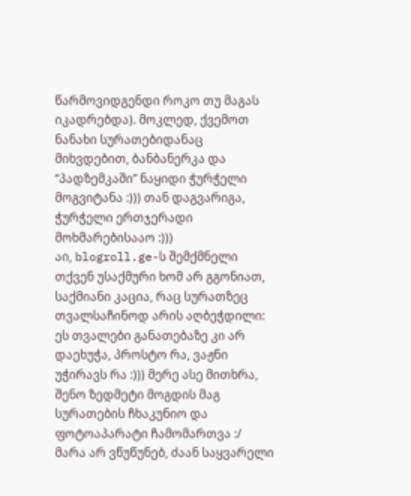წარმოვიდგენდი როკო თუ მაგას იკადრებდა). მოკლედ, ქვემოთ ნანახი სურათებიდანაც მიხვდებით, ბანბანერკა და “პადზემკაში” ნაყიდი ჭურჭელი მოგვიტანა :))) თან დაგვარიგა, ჭურჭელი ერთჯერადი მოხმარებისააო :)))
აი, blogroll.ge-ს შემქმნელი თქვენ უსაქმური ხომ არ გგონიათ, საქმიანი კაცია, რაც სურათზეც თვალსაჩინოდ არის აღბეჭდილი:
ეს თვალები განათებაზე კი არ დაეხუჭა, პროსტო რა, ვაჟნი უჭირავს რა :))) მერე ასე მითხრა, შენო ზედმეტი მოგდის მაგ სურათების ჩხაკუნიო და ფოტოაპარატი ჩამომართვა :/
მარა არ ვწუწუნებ, ძაან საყვარელი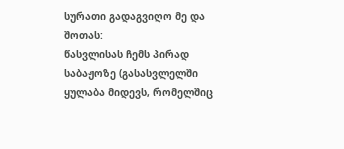სურათი გადაგვიღო მე და შოთას:
წასვლისას ჩემს პირად საბაჟოზე (გასასვლელში ყულაბა მიდევს, რომელშიც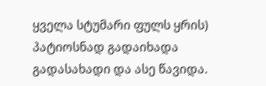ყველა სტუმარი ფულს ყრის) პატიოსნად გადაიხადა გადასახადი და ასე წავიდა.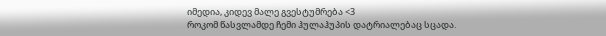იმედია, კიდევ მალე გვესტუმრება <3
როკომ წასვლამდე ჩემი ჰულაჰუპის დატრიალებაც სცადა.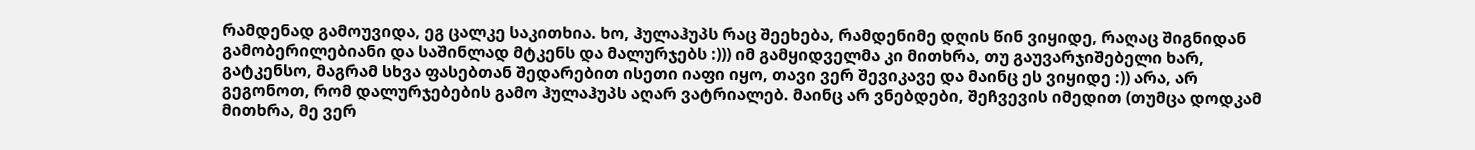რამდენად გამოუვიდა, ეგ ცალკე საკითხია. ხო, ჰულაჰუპს რაც შეეხება, რამდენიმე დღის წინ ვიყიდე, რაღაც შიგნიდან გამობერილებიანი და საშინლად მტკენს და მალურჯებს :))) იმ გამყიდველმა კი მითხრა, თუ გაუვარჯიშებელი ხარ, გატკენსო, მაგრამ სხვა ფასებთან შედარებით ისეთი იაფი იყო, თავი ვერ შევიკავე და მაინც ეს ვიყიდე :)) არა, არ გეგონოთ, რომ დალურჯებების გამო ჰულაჰუპს აღარ ვატრიალებ. მაინც არ ვნებდები, შეჩვევის იმედით (თუმცა დოდკამ მითხრა, მე ვერ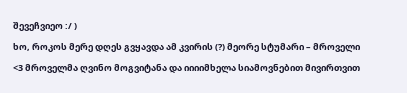შევეჩვიეო :/ )
ხო, როკოს მერე დღეს გვყავდა ამ კვირის (?) მეორე სტუმარი – მროველი <3 მროველმა ღვინო მოგვიტანა და იიიიმხელა სიამოვნებით მივირთვით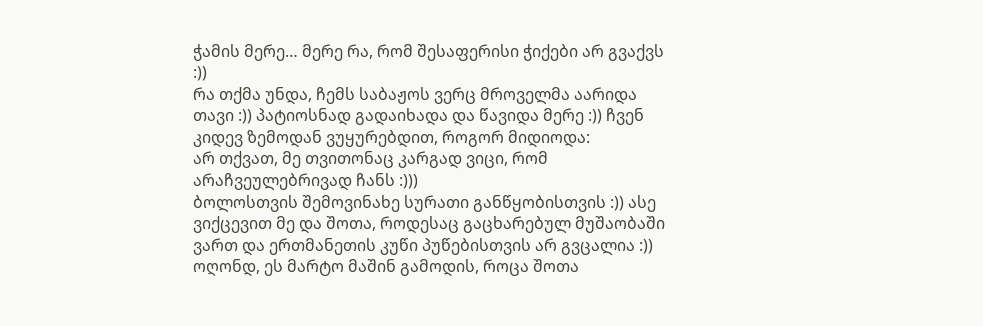ჭამის მერე… მერე რა, რომ შესაფერისი ჭიქები არ გვაქვს :))
რა თქმა უნდა, ჩემს საბაჟოს ვერც მროველმა აარიდა თავი :)) პატიოსნად გადაიხადა და წავიდა მერე :)) ჩვენ კიდევ ზემოდან ვუყურებდით, როგორ მიდიოდა:
არ თქვათ, მე თვითონაც კარგად ვიცი, რომ არაჩვეულებრივად ჩანს :)))
ბოლოსთვის შემოვინახე სურათი განწყობისთვის :)) ასე ვიქცევით მე და შოთა, როდესაც გაცხარებულ მუშაობაში ვართ და ერთმანეთის კუწი პუწებისთვის არ გვცალია :))
ოღონდ, ეს მარტო მაშინ გამოდის, როცა შოთა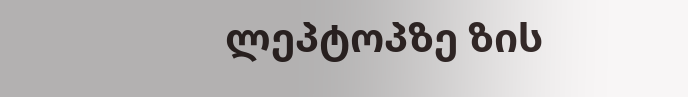ლეპტოპზე ზის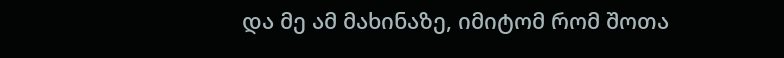და მე ამ მახინაზე, იმიტომ რომ შოთა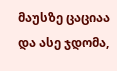მაუსზე ცაციაა და ასე ჯდომა,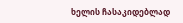ხელის ჩასაკიდებლად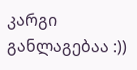კარგი განლაგებაა :))